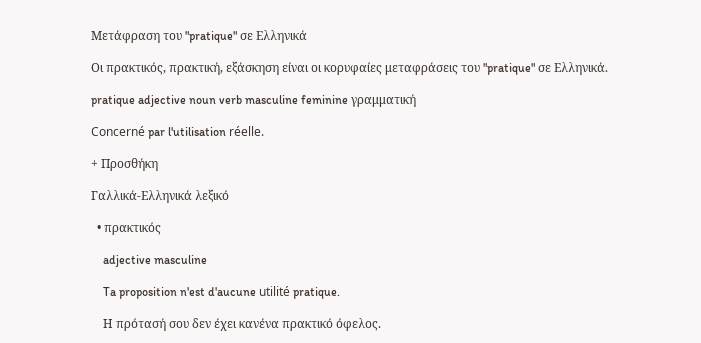Μετάφραση του "pratique" σε Ελληνικά

Οι πρακτικός, πρακτική, εξάσκηση είναι οι κορυφαίες μεταφράσεις του "pratique" σε Ελληνικά.

pratique adjective noun verb masculine feminine γραμματική

Concerné par l'utilisation réelle.

+ Προσθήκη

Γαλλικά-Ελληνικά λεξικό

  • πρακτικός

    adjective masculine

    Ta proposition n'est d'aucune utilité pratique.

    Η πρότασή σου δεν έχει κανένα πρακτικό όφελος.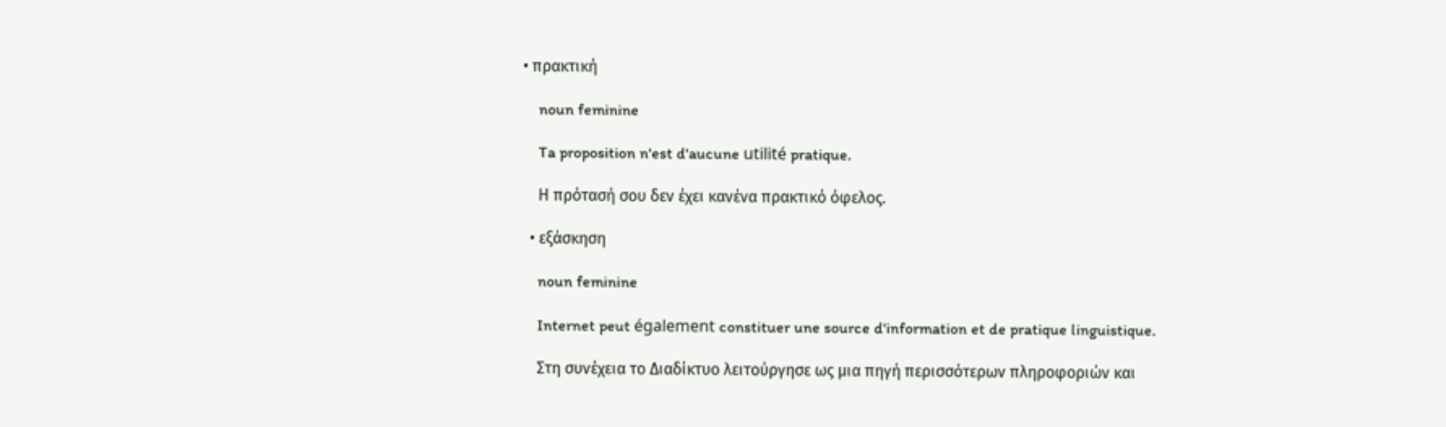• πρακτική

    noun feminine

    Ta proposition n'est d'aucune utilité pratique.

    Η πρότασή σου δεν έχει κανένα πρακτικό όφελος.

  • εξάσκηση

    noun feminine

    Internet peut également constituer une source d'information et de pratique linguistique.

    Στη συνέχεια το Διαδίκτυο λειτούργησε ως μια πηγή περισσότερων πληροφοριών και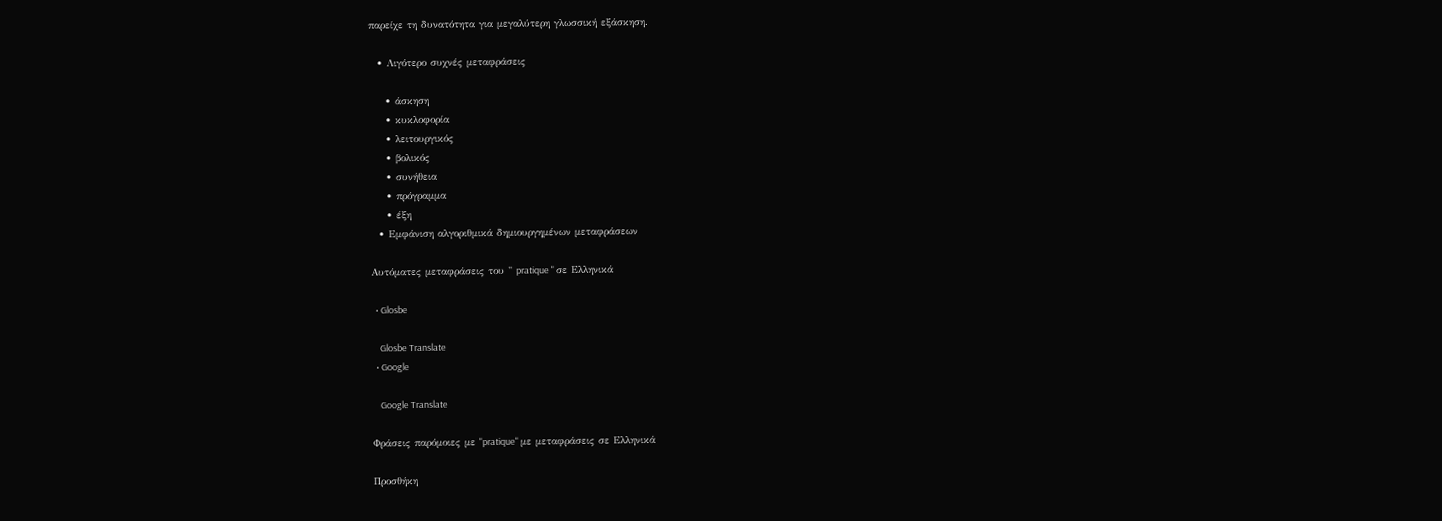παρείχε τη δυνατότητα για μεγαλύτερη γλωσσική εξάσκηση.

  • Λιγότερο συχνές μεταφράσεις

    • άσκηση
    • κυκλοφορία
    • λειτουργικός
    • βολικός
    • συνήθεια
    • πρόγραμμα
    • έξη
  • Εμφάνιση αλγοριθμικά δημιουργημένων μεταφράσεων

Αυτόματες μεταφράσεις του " pratique " σε Ελληνικά

  • Glosbe

    Glosbe Translate
  • Google

    Google Translate

Φράσεις παρόμοιες με "pratique" με μεταφράσεις σε Ελληνικά

Προσθήκη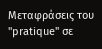Μεταφράσεις του "pratique" σε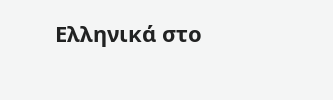Ελληνικά στο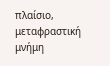πλαίσιο, μεταφραστική μνήμη